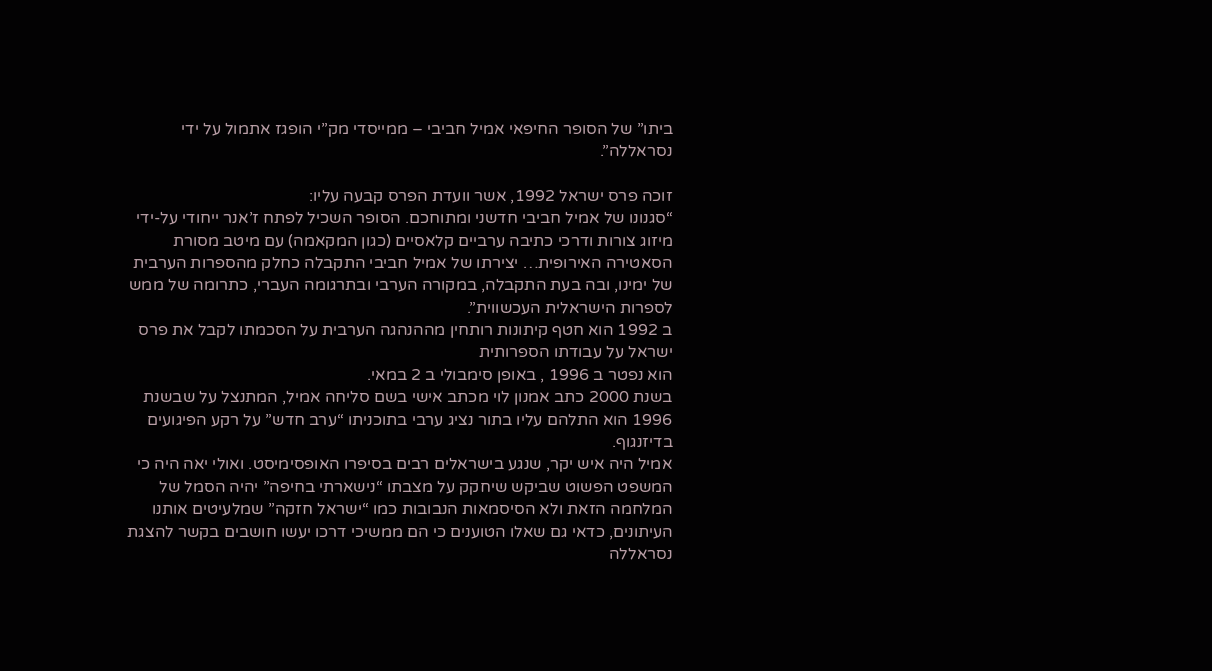ביתו” של הסופר החיפאי אמיל חביבי – ממייסדי מק”י הופגז אתמול על ידי נסראללה”.

זוכה פרס ישראל 1992, אשר וועדת הפרס קבעה עליו:
“סגנונו של אמיל חביבי חדשני ומתוחכם. הסופר השכיל לפתח ז’אנר ייחודי על-ידי מיזוג צורות ודרכי כתיבה ערביים קלאסיים (כגון המקאמה) עם מיטב מסורת הסאטירה האירופית… יצירתו של אמיל חביבי התקבלה כחלק מהספרות הערבית של ימינו, ובה בעת התקבלה, במקורה הערבי ובתרגומה העברי, כתרומה של ממש לספרות הישראלית העכשווית”.
ב 1992 הוא חטף קיתונות רותחין מההנהגה הערבית על הסכמתו לקבל את פרס ישראל על עבודתו הספרותית
הוא נפטר ב 1996 , באופן סימבולי ב 2 במאי.
בשנת 2000 כתב אמנון לוי מכתב אישי בשם סליחה אמיל, המתנצל על שבשנת 1996 הוא התלהם עליו בתור נציג ערבי בתוכניתו “ערב חדש” על רקע הפיגועים בדיזנגוף.
אמיל היה איש יקר, שנגע בישראלים רבים בסיפרו האופסימיסט. ואולי יאה היה כי המשפט הפשוט שביקש שיחקק על מצבתו “נישארתי בחיפה” יהיה הסמל של המלחמה הזאת ולא הסיסמאות הנבובות כמו “ישראל חזקה” שמלעיטים אותנו העיתונים, כדאי גם שאלו הטוענים כי הם ממשיכי דרכו יעשו חושבים בקשר להצגת נסראללה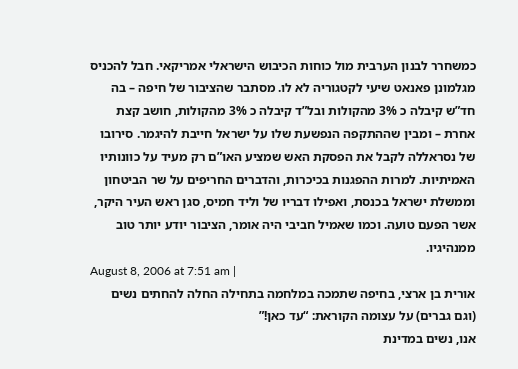כמשחרר לבנון הערבית מול כוחות הכיבוש הישראלי אמריקאי. חבל להכניס מגלמונן פאנאט שיעי לקטגוריה לא לו. מסתבר שהציבור של חיפה – בה חד”ש קיבלה כ 3% מהקולות ובל”ד קיבלה כ 3% מהקולות, חושב קצת אחרת – ומבין שההתקפה הנפשעת שלו על ישראל חייבת להיגמר. סירובו של נסראללה לקבל את הפסקת האש שמציע האו”ם רק מעיד על כוונותיו האמיתיות. למרות ההפגנות בכיכרות, והדברים החריפים על שר הביטחון וממשלת ישראל בכנסת, ואפילו דבריו של וליד חמיס, סגן ראש העיר היקר, אשר הפעם טועה. וכמו שאמיל חביבי היה אומר, הציבור יודע יותר טוב ממנהיגיו.
August 8, 2006 at 7:51 am |
אורית בן ארצי, בחיפה שתמכה במלחמה בתחילה החלה להחתים נשים (וגם גברים) על עצומה הקוראת: “עד כאן!”
אנו, נשים במדינת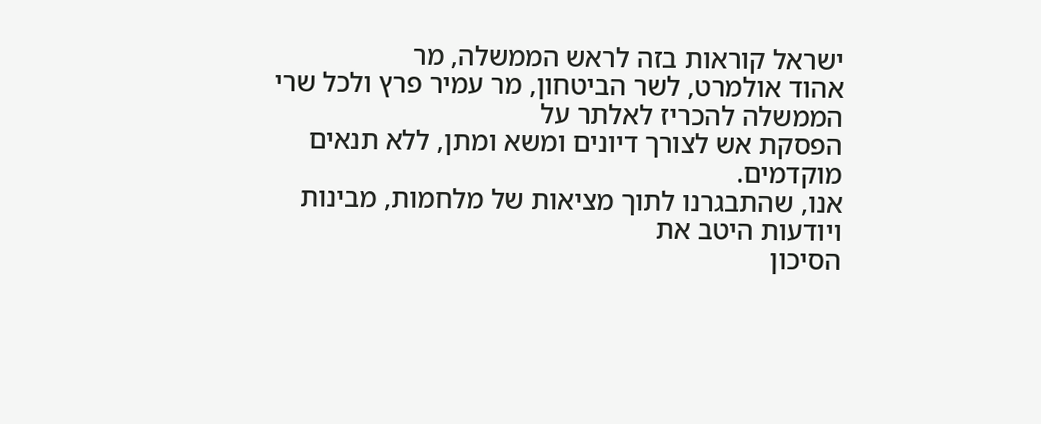ישראל קוראות בזה לראש הממשלה, מר
אהוד אולמרט, לשר הביטחון, מר עמיר פרץ ולכל שרי הממשלה להכריז לאלתר על
הפסקת אש לצורך דיונים ומשא ומתן, ללא תנאים מוקדמים.
אנו, שהתבגרנו לתוך מציאות של מלחמות, מבינות ויודעות היטב את
הסיכון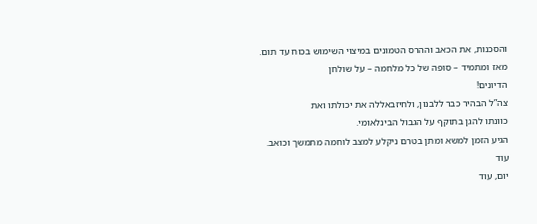והסכנות, את הכאב וההרס הטמונים במיצוי השימוש בכוח עד תום.
מאז ומתמיד – סופה של כל מלחמה – על שולחן
הדיונים!
צה”ל הבהיר כבר ללבנון, ולחיזבאללה את יכולתו ואת
כוונתו להגן בתוקף על הגבול הבינלאומי.
הגיע הזמן למשא ומתן בטרם ניקלע למצב לוחמה מתמשך וכואב.
עוד
יום, עוד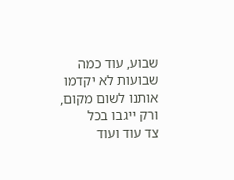שבוע, עוד כמה שבועות לא יקדמו אותנו לשום מקום, ורק ייגבו בכל
צד עוד ועוד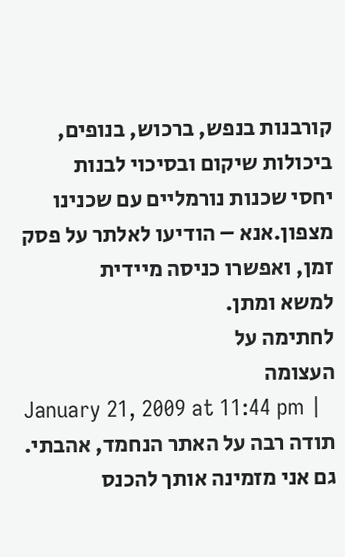קורבנות בנפש, ברכוש, בנופים, ביכולות שיקום ובסיכוי לבנות
יחסי שכנות נורמליים עם שכנינו מצפון.אנא – הודיעו לאלתר על פסק זמן, ואפשרו כניסה מיידית
למשא ומתן.
לחתימה על
העצומה
January 21, 2009 at 11:44 pm |
תודה רבה על האתר הנחמד, אהבתי.
גם אני מזמינה אותך להכנס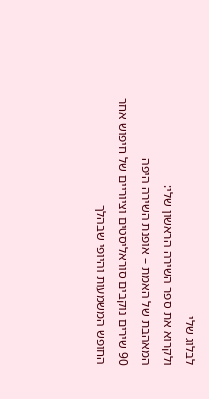לבלוג שלי
ולקרוא את ספר השירה הראשון שלי:
המאהבת של האמת – אופנת השירה היפה
90 שירים נוקבים סוראליסטים וציוריים של חיפוש אחר החופש המשמעות והיופי שבהלך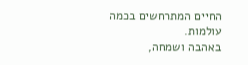החיים המתרחשים בכמה עולמות.
באהבה ושמחה,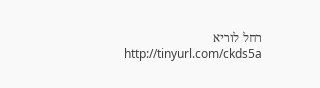רחל לוריא
http://tinyurl.com/ckds5a